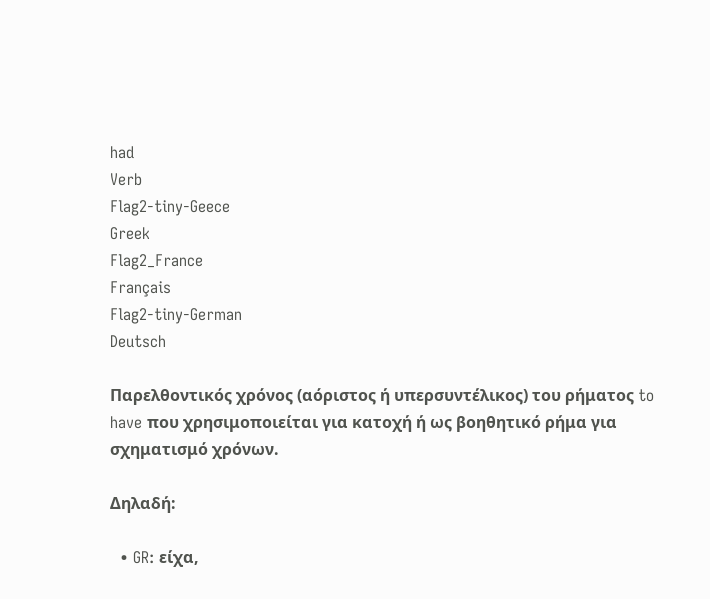had
Verb
Flag2-tiny-Geece
Greek
Flag2_France
Français
Flag2-tiny-German
Deutsch

Παρελθοντικός χρόνος (αόριστος ή υπερσυντέλικος) του ρήματος to have που χρησιμοποιείται για κατοχή ή ως βοηθητικό ρήμα για σχηματισμό χρόνων.

Δηλαδή:

  • GR: είχα,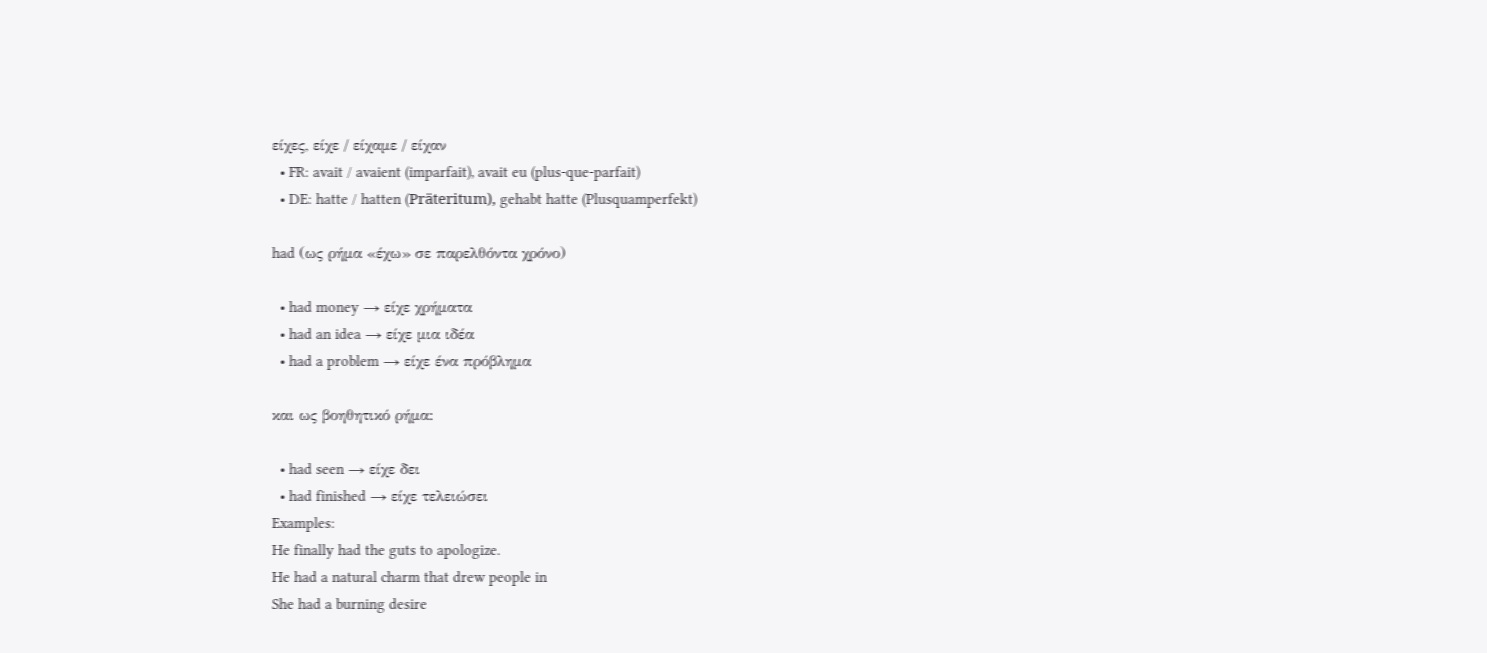είχες, είχε / είχαμε / είχαν
  • FR: avait / avaient (imparfait), avait eu (plus-que-parfait)
  • DE: hatte / hatten (Präteritum), gehabt hatte (Plusquamperfekt)

had (ως ρήμα «έχω» σε παρελθόντα χρόνο)

  • had money → είχε χρήματα
  • had an idea → είχε μια ιδέα
  • had a problem → είχε ένα πρόβλημα

και ως βοηθητικό ρήμα:

  • had seen → είχε δει
  • had finished → είχε τελειώσει
Examples:
He finally had the guts to apologize.
He had a natural charm that drew people in
She had a burning desire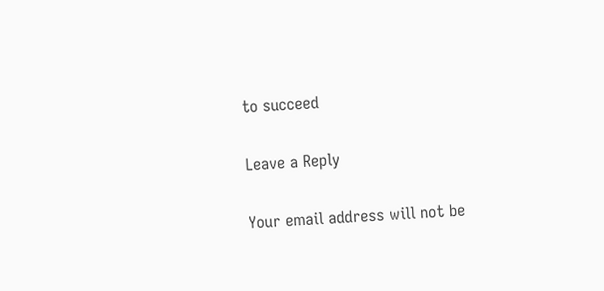to succeed

Leave a Reply

Your email address will not be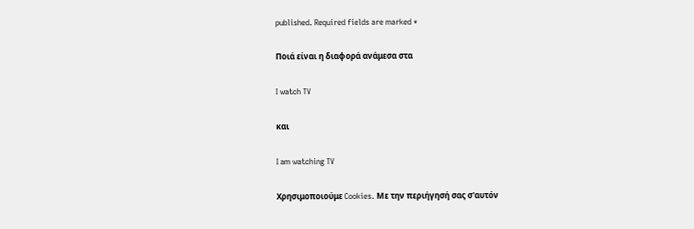published. Required fields are marked *

Ποιά είναι η διαφορά ανάμεσα στα

I watch TV

και

I am watching TV

Χρησιμοποιούμε Cookies. Με την περιήγησή σας σ'αυτόν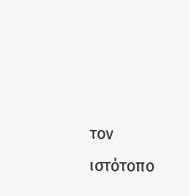τον ιστότοπο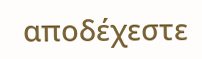αποδέχεστε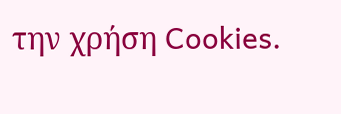την χρήση Cookies.